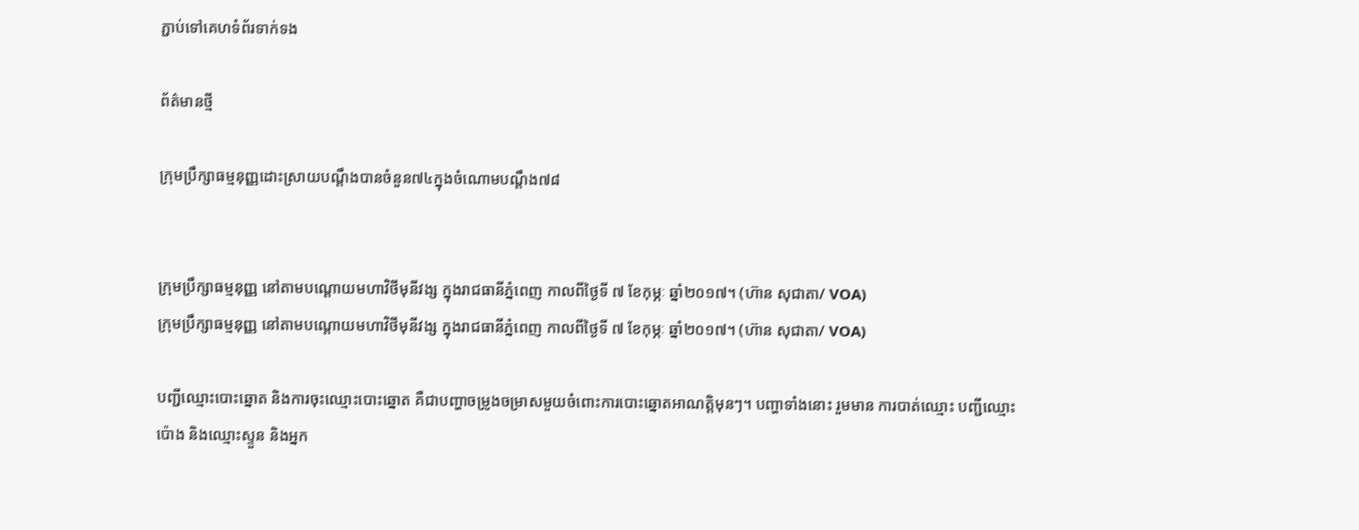ភ្ជាប់ទៅគេហទំព័រទាក់ទង

ព័ត៌មានថ្មី

ក្រុមប្រឹក្សាធម្មនុញ្ញដោះស្រាយបណ្តឹងបានចំនួន៧៤ក្នុងចំណោមបណ្តឹង៧៨


ក្រុមប្រឹក្សាធម្មនុញ្ញ នៅតាមបណ្តោយមហាវិថីមុនីវង្ស ក្នុងរាជធានីភ្នំពេញ កាលពីថ្ងៃទី ៧ ខែកុម្ភៈ ឆ្នាំ២០១៧។ (ហ៊ាន សុជាតា/ VOA)
ក្រុមប្រឹក្សាធម្មនុញ្ញ នៅតាមបណ្តោយមហាវិថីមុនីវង្ស ក្នុងរាជធានីភ្នំពេញ កាលពីថ្ងៃទី ៧ ខែកុម្ភៈ ឆ្នាំ២០១៧។ (ហ៊ាន សុជាតា/ VOA)

បញ្ជីឈ្មោះបោះឆ្នោត និងការចុះឈ្មោះបោះឆ្នោត គឺជាបញ្ហាចម្រូងចម្រាសមួយចំពោះការបោះឆ្នោតអាណត្តិមុនៗ។ បញ្ហាទាំងនោះ រួមមាន ការបាត់ឈ្មោះ បញ្ជីឈ្មោះប៉ោង និងឈ្មោះស្ទួន និងអ្នក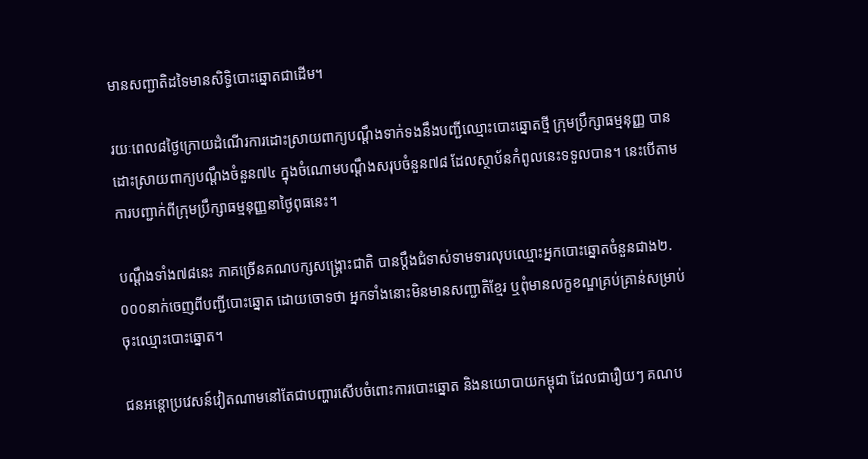មានសញ្ជាតិដទៃមានសិទ្ធិបោះឆ្នោតជាដើម។

រយៈពេល៨ថ្ងៃក្រោយដំណើរការដោះស្រាយពាក្យបណ្តឹងទាក់ទងនឹងបញ្ជីឈ្មោះបោះឆ្នោតថ្មី ក្រុមប្រឹក្សាធម្មនុញ្ញ បានដោះស្រាយពាក្យបណ្តឹងចំនួន៧៤ ក្នុងចំណោមបណ្តឹងសរុបចំនួន៧៨ ដែលស្ថាប័នកំពូលនេះទទួលបាន។ នេះបើតាមការបញ្ជាក់ពីក្រុមប្រឹក្សាធម្មនុញ្ញនាថ្ងៃពុធនេះ។

បណ្តឹងទាំង៧៨នេះ ភាគច្រើនគណបក្សសង្គ្រោះជាតិ បានប្តឹងជំទាស់ទាមទារលុបឈ្មោះអ្នកបោះឆ្នោតចំនួនជាង២.០០០នាក់ចេញពីបញ្ជីបោះឆ្នោត ដោយចោទថា អ្នកទាំងនោះមិនមានសញ្ជាតិខ្មែរ ឬពុំមានលក្ខខណ្ឌគ្រប់គ្រាន់សម្រាប់ចុះឈ្មោះបោះឆ្នោត។

ជនអន្តោប្រវេសន៍វៀតណាមនៅតែជាបញ្ហារសើបចំពោះការបោះឆ្នោត និងនយោបាយកម្ពុជា ដែលជារឿយៗ គណប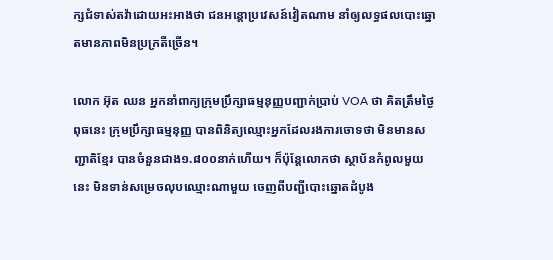ក្សជំទាស់តវ៉ាដោយអះអាងថា ជនអន្តោប្រវេសន៍វៀតណាម នាំឲ្យលទ្ធផលបោះឆ្នោតមានភាពមិនប្រក្រតីច្រើន។

លោក អ៊ុត ឈន អ្នកនាំពាក្យក្រុមប្រឹក្សាធម្មនុញ្ញបញ្ជាក់ប្រាប់ VOA ថា គិតត្រឹមថ្ងៃពុធនេះ ក្រុមប្រឹក្សាធម្មនុញ្ញ បានពិនិត្យឈ្មោះអ្នកដែលរងការចោទថា មិនមានសញ្ជាតិខ្មែរ បានចំនួនជាង១.៨០០នាក់ហើយ។ ក៏ប៉ុន្តែលោកថា ស្ថាប័នកំពូលមួយនេះ មិនទាន់សម្រេចលុបឈ្មោះណាមួយ ចេញពីបញ្ជីបោះឆ្នោតដំបូង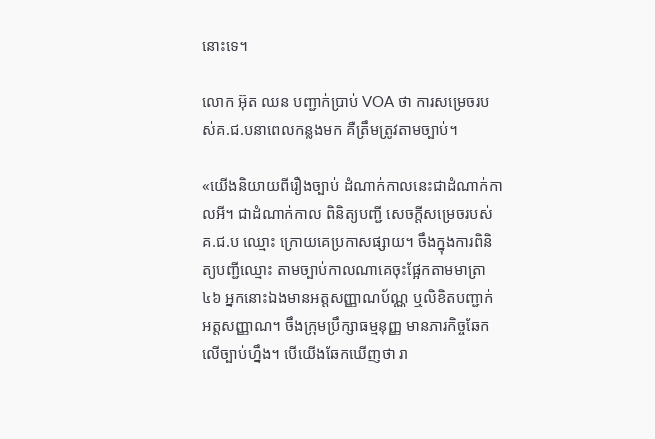នោះទេ។

លោក អ៊ុត ឈន បញ្ជាក់ប្រាប់ VOA ថា ការសម្រេចរបស់គ.ជ.បនាពេលកន្លងមក គឺត្រឹមត្រូវតាមច្បាប់។

«យើងនិយាយពីរឿងច្បាប់ ដំណាក់កាលនេះជាដំណាក់កាលអី។ ជាដំណាក់កាល ពិនិត្យបញ្ជី សេចក្តីសម្រេចរបស់គ.ជ.ប ឈ្មោះ ក្រោយគេប្រកាសផ្សាយ។ ចឹងក្នុងការពិនិត្យបញ្ជីឈ្មោះ តាមច្បាប់កាលណាគេចុះផ្អែកតាមមាត្រា៤៦ អ្នកនោះឯងមានអត្តសញ្ញាណប័ណ្ណ ឬលិខិតបញ្ជាក់អត្តសញ្ញាណ។ ចឹងក្រុមប្រឹក្សាធម្មនុញ្ញ មានភារកិច្ចឆែកលើច្បាប់ហ្នឹង។ បើយើងឆែកឃើញថា រា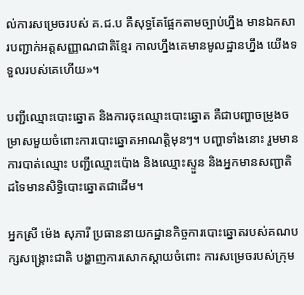ល់ការសម្រេចរបស់ គ.ជ.ប គឺសុទ្ធតែផ្អែកតាមច្បាប់ហ្នឹង មានឯកសារបញ្ជាក់អត្តសញ្ញាណជាតិខ្មែរ កាលហ្នឹងគេមានមូលដ្ឋានហ្នឹង យើងទទួលរបស់គេហើយ»។

បញ្ជីឈ្មោះបោះឆ្នោត និងការចុះឈ្មោះបោះឆ្នោត គឺជាបញ្ហាចម្រូងចម្រាសមួយចំពោះការបោះឆ្នោតអាណត្តិមុនៗ។ បញ្ហាទាំងនោះ រួមមាន ការបាត់ឈ្មោះ បញ្ជីឈ្មោះប៉ោង និងឈ្មោះស្ទួន និងអ្នកមានសញ្ជាតិដទៃមានសិទ្ធិបោះឆ្នោតជាដើម។

អ្នកស្រី ម៉េង សុភារី ប្រធាននាយកដ្ឋានកិច្ចការបោះឆ្នោតរបស់គណបក្សសង្គ្រោះជាតិ បង្ហាញការសោកស្តាយចំពោះ ការសម្រេចរបស់ក្រុម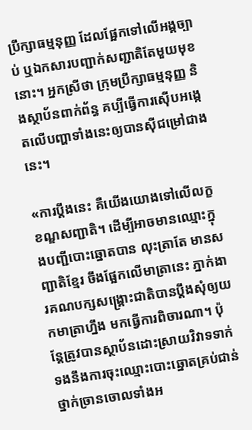ប្រឹក្សាធម្មនុញ្ញ ដែលផ្អែកទៅលើអង្គច្បាប់ ឬឯកសារបញ្ជាក់សញ្ជាតិតែមួយមុខនោះ។ អ្នកស្រីថា ក្រុមប្រឹក្សាធម្មនុញ្ញ និងស្ថាប័នពាក់ព័ន្ធ គប្បីធ្វើការស៊ើបអង្កេតលើបញ្ហាទាំងនេះឲ្យបានស៊ីជម្រៅជាងនេះ។

«ការប្តឹងនេះ គឺយើងយោងទៅលើលក្ខខណ្ឌសញ្ជាតិ។ ដើម្បីអាចមានឈ្មោះក្នុងបញ្ជីបោះឆ្នោតបាន លុះត្រាតែ មានសញ្ជាតិខ្មែរ ចឹងផ្អែកលើមាត្រានេះ ភ្នាក់ងារគណបក្សសង្គ្រោះជាតិបានប្តឹងសុំឲ្យយកមាត្រាហ្នឹង មកធ្វើការពិចារណា។ ប៉ុន្តែត្រូវបានស្ថាប័នដោះស្រាយវិវាទទាក់ទងនឹងការចុះឈ្មោះបោះឆ្នោតគ្រប់ជាន់ថ្នាក់ច្រានចោលទាំងអ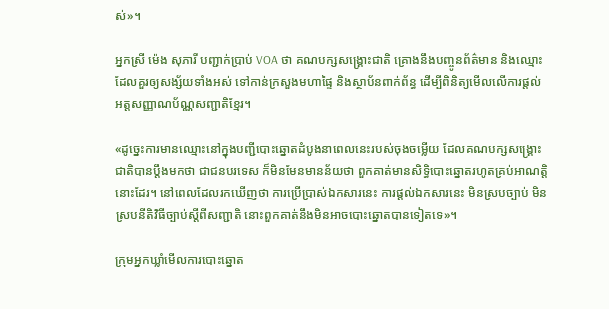ស់»។

អ្នកស្រី ម៉េង សុភារី បញ្ជាក់ប្រាប់ VOA ថា គណបក្សសង្គ្រោះជាតិ គ្រោងនឹងបញ្ចូនព័ត៌មាន និងឈ្មោះដែលគួរឲ្យសង្ស័យទាំងអស់ ទៅកាន់ក្រសួងមហាផ្ទៃ និងស្ថាប័នពាក់ព័ន្ធ ដើម្បីពិនិត្យមើលលើការផ្តល់អត្តសញ្ញាណប័ណ្ណសញ្ជាតិខ្មែរ។

«ដូច្នេះការមានឈ្មោះនៅក្នុងបញ្ជីបោះឆ្នោតដំបូងនាពេលនេះរបស់ចុងចម្លើយ ដែលគណបក្សសង្គ្រោះជាតិបានប្តឹងមកថា ជាជនបរទេស ក៏មិនមែនមានន័យថា ពួកគាត់មានសិទ្ធិបោះឆ្នោតរហូតគ្រប់អាណត្តិនោះដែរ។ នៅពេលដែលរកឃើញថា ការប្រើប្រាស់ឯកសារនេះ ការផ្តល់ឯកសារនេះ មិនស្របច្បាប់ មិនស្របនីតិវិធីច្បាប់ស្តីពីសញ្ជាតិ នោះពួកគាត់នឹងមិនអាចបោះឆ្នោតបានទៀតទេ»។

ក្រុមអ្នកឃ្លាំមើលការបោះឆ្នោត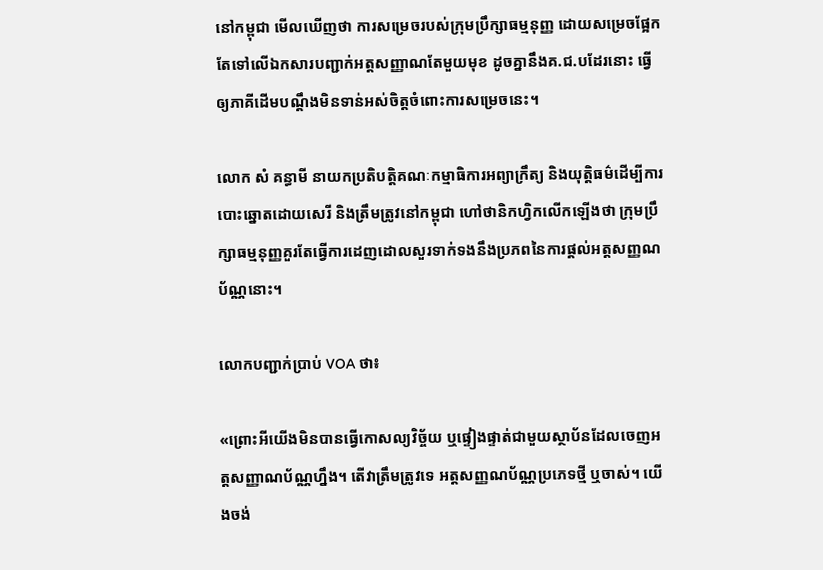នៅកម្ពុជា មើលឃើញថា ការសម្រេចរបស់ក្រុមប្រឹក្សាធម្មនុញ្ញ ដោយសម្រេចផ្អែកតែទៅលើឯកសារបញ្ជាក់អត្តសញ្ញាណតែមួយមុខ ដូចគ្នានឹងគ.ជ.បដែរនោះ ធ្វើឲ្យភាគីដើមបណ្តឹងមិនទាន់អស់ចិត្តចំពោះការសម្រេចនេះ។

លោក សំ គន្ធាមី នាយកប្រតិបត្តិគណៈកម្មាធិការអព្យាក្រឹត្យ និងយុត្តិធម៌ដើម្បីការបោះឆ្នោតដោយសេរី និងត្រឹមត្រូវនៅកម្ពុជា ហៅថានិកហ្វិកលើកឡើងថា ក្រុមប្រឹក្សាធម្មនុញ្ញគួរតែធ្វើការដេញដោលសួរទាក់ទងនឹងប្រភពនៃការផ្តល់អត្តសញ្ញណប័ណ្ណនោះ។

លោកបញ្ជាក់ប្រាប់ VOA ថា៖

«ព្រោះអីយើងមិនបានធ្វើកោសល្យវិច្ច័យ ឬផ្ទៀងផ្ទាត់ជាមួយស្ថាប័នដែលចេញអត្តសញ្ញាណប័ណ្ណហ្នឹង។ តើវាត្រឹមត្រូវទេ អត្តសញ្ញណប័ណ្ណប្រភេទថ្មី ឬចាស់។ យើងចង់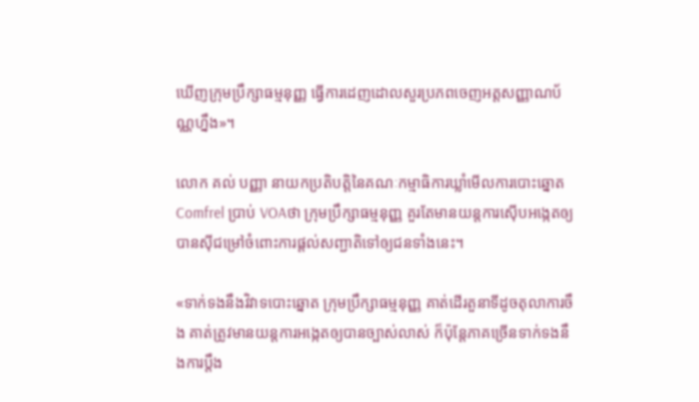ឃើញក្រុមប្រឹក្សាធម្មនុញ្ញ ធ្វើការដេញដោលសួរប្រភពចេញអត្តសញ្ញាណប័ណ្ណហ្នឹង»។

លោក គល់ បញ្ញា នាយកប្រតិបតិ្តនៃគណៈកម្មាធិការឃ្លាំមើលការបោះឆ្នោត Comfrel ប្រាប់ VOAថា ក្រុមប្រឹក្សាធម្មនុញ្ញ គួរតែមានយន្តការស៊ើបអង្កេតឲ្យបានស៊ីជម្រៅចំពោះការផ្តល់សញ្ជាតិទៅឲ្យជនទាំងនេះ។

«ទាក់ទងនឹងវិវាទបោះឆ្នោត ក្រុមប្រឹក្សាធម្មនុញ្ញ គាត់ដើរតួនាទីដូចតុលាការចឹង គាត់ត្រូវមានយន្តការអង្កេតឲ្យបានច្បាស់លាស់ ក៏ប៉ុន្តែភាគច្រើនទាក់ទងនឹងការប្តឹង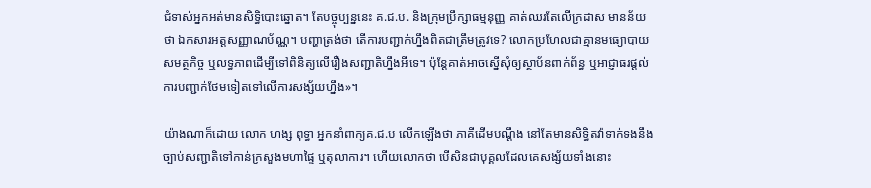ជំទាស់អ្នកអត់មានសិទ្ធិបោះឆ្នោត។ តែបច្ចុប្បន្ននេះ គ.ជ.ប. និងក្រុមប្រឹក្សាធម្មនុញ្ញ គាត់ឈរតែលើក្រដាស មានន័យថា ឯកសារអត្តសញ្ញាណប័ណ្ណ។ បញ្ហាត្រង់ថា តើការបញ្ជាក់ហ្នឹងពិតជាត្រឹមត្រូវទេ? លោកប្រហែលជាគ្មានមធ្យោបាយ សមត្ថកិច្ច ឬលទ្ធភាពដើម្បីទៅពិនិត្យលើរឿងសញ្ជាតិហ្នឹងអីទេ។ ប៉ុន្តែគាត់អាចស្នើសុំឲ្យស្ថាប័នពាក់ព័ន្ធ ឬអាជ្ញាធរផ្តល់ការបញ្ជាក់ថែមទៀតទៅលើការសង្ស័យហ្នឹង»។

យ៉ាងណាក៏ដោយ លោក ហង្ស ពុទ្ធា អ្នកនាំពាក្យគ.ជ.ប លើកឡើងថា ភាគីដើមបណ្តឹង នៅតែមានសិទ្ធិតវ៉ាទាក់ទងនឹងច្បាប់សញ្ជាតិទៅកាន់ក្រសួងមហាផ្ទៃ ឬតុលាការ។ ហើយលោកថា បើសិនជាបុគ្គលដែលគេសង្ស័យទាំងនោះ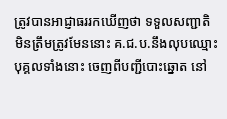ត្រូវបានអាជ្ញាធររកឃើញថា ទទួលសញ្ជាតិមិនត្រឹមត្រូវមែននោះ គ.ជ.ប.នឹងលុបឈ្មោះបុគ្គលទាំងនោះ ចេញពីបញ្ជីបោះឆ្នោត នៅ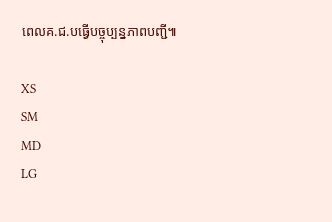ពេលគ.ជ.បធ្វើបច្ចុប្បន្នភាពបញ្ជី៕

XS
SM
MD
LG